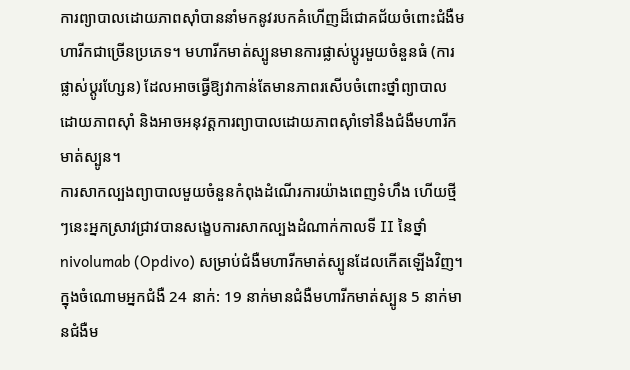ការព្យាបាលដោយភាពស៊ាំបាននាំមកនូវរបកគំហើញដ៏ជោគជ័យចំពោះជំងឺមហារីកជាច្រើនប្រភេទ។ មហារីកមាត់ស្បូនមានការផ្លាស់ប្តូរមួយចំនួនធំ (ការផ្លាស់ប្តូរហ្សែន) ដែលអាចធ្វើឱ្យវាកាន់តែមានភាពរសើបចំពោះថ្នាំព្យាបាលដោយភាពស៊ាំ និងអាចអនុវត្តការព្យាបាលដោយភាពស៊ាំទៅនឹងជំងឺមហារីកមាត់ស្បូន។
ការសាកល្បងព្យាបាលមួយចំនួនកំពុងដំណើរការយ៉ាងពេញទំហឹង ហើយថ្មីៗនេះអ្នកស្រាវជ្រាវបានសង្ខេបការសាកល្បងដំណាក់កាលទី II នៃថ្នាំ nivolumab (Opdivo) សម្រាប់ជំងឺមហារីកមាត់ស្បូនដែលកើតឡើងវិញ។ ក្នុងចំណោមអ្នកជំងឺ 24 នាក់: 19 នាក់មានជំងឺមហារីកមាត់ស្បូន 5 នាក់មានជំងឺម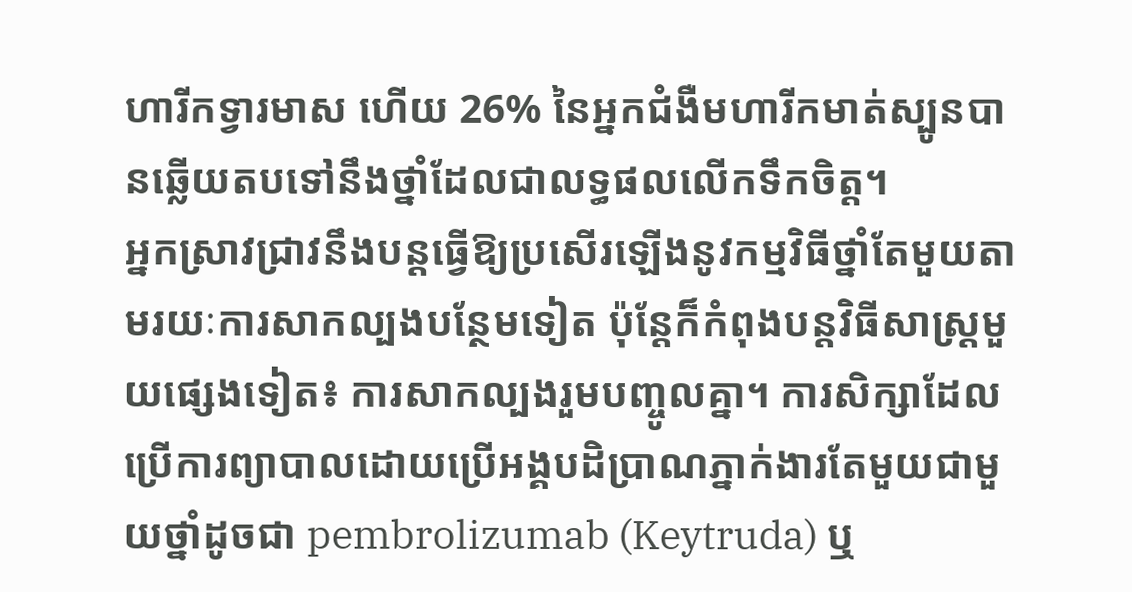ហារីកទ្វារមាស ហើយ 26% នៃអ្នកជំងឺមហារីកមាត់ស្បូនបានឆ្លើយតបទៅនឹងថ្នាំដែលជាលទ្ធផលលើកទឹកចិត្ត។
អ្នកស្រាវជ្រាវនឹងបន្តធ្វើឱ្យប្រសើរឡើងនូវកម្មវិធីថ្នាំតែមួយតាមរយៈការសាកល្បងបន្ថែមទៀត ប៉ុន្តែក៏កំពុងបន្តវិធីសាស្រ្តមួយផ្សេងទៀត៖ ការសាកល្បងរួមបញ្ចូលគ្នា។ ការសិក្សាដែលប្រើការព្យាបាលដោយប្រើអង្គបដិប្រាណភ្នាក់ងារតែមួយជាមួយថ្នាំដូចជា pembrolizumab (Keytruda) ឬ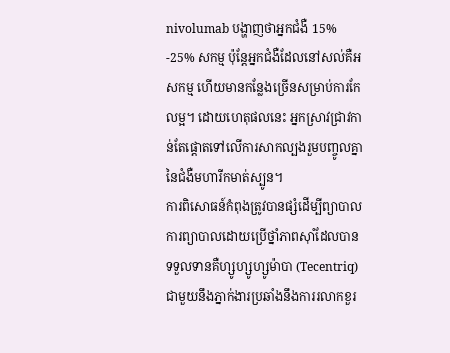nivolumab បង្ហាញថាអ្នកជំងឺ 15% -25% សកម្ម ប៉ុន្តែអ្នកជំងឺដែលនៅសល់គឺអសកម្ម ហើយមានកន្លែងច្រើនសម្រាប់ការកែលម្អ។ ដោយហេតុផលនេះ អ្នកស្រាវជ្រាវកាន់តែផ្តោតទៅលើការសាកល្បងរួមបញ្ចូលគ្នានៃជំងឺមហារីកមាត់ស្បូន។
ការពិសោធន៍កំពុងត្រូវបានផ្សំដើម្បីព្យាបាលការព្យាបាលដោយប្រើថ្នាំភាពស៊ាំដែលបានទទួលទានគឺហ្សូហ្សូហ្សូម៉ាបា (Tecentriq) ជាមួយនឹងភ្នាក់ងារប្រឆាំងនឹងការរលាកខួរ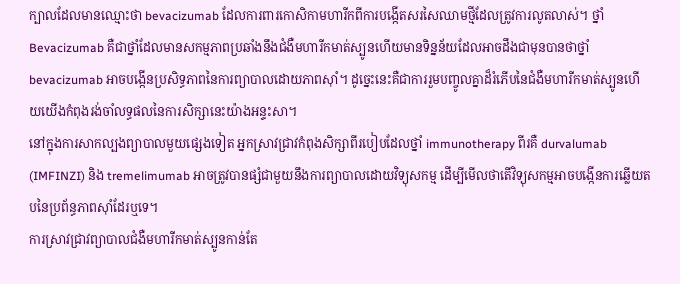ក្បាលដែលមានឈ្មោះថា bevacizumab ដែលការពារកោសិកាមហារីកពីការបង្កើតសរសៃឈាមថ្មីដែលត្រូវការលូតលាស់។ ថ្នាំ Bevacizumab គឺជាថ្នាំដែលមានសកម្មភាពប្រឆាំងនឹងជំងឺមហារីកមាត់ស្បូនហើយមានទិន្នន័យដែលអាចដឹងជាមុនបានថាថ្នាំ bevacizumab អាចបង្កើនប្រសិទ្ធភាពនៃការព្យាបាលដោយភាពស៊ាំ។ ដូច្នេះនេះគឺជាការរួមបញ្ចូលគ្នាដ៏រំភើបនៃជំងឺមហារីកមាត់ស្បូនហើយយើងកំពុងរង់ចាំលទ្ធផលនៃការសិក្សានេះយ៉ាងអន្ទះសា។
នៅក្នុងការសាកល្បងព្យាបាលមួយផ្សេងទៀត អ្នកស្រាវជ្រាវកំពុងសិក្សាពីរបៀបដែលថ្នាំ immunotherapy ពីរគឺ durvalumab (IMFINZI) និង tremelimumab អាចត្រូវបានផ្សំជាមួយនឹងការព្យាបាលដោយវិទ្យុសកម្ម ដើម្បីមើលថាតើវិទ្យុសកម្មអាចបង្កើនការឆ្លើយតបនៃប្រព័ន្ធភាពស៊ាំដែរឬទេ។
ការស្រាវជ្រាវព្យាបាលជំងឺមហារីកមាត់ស្បូនកាន់តែ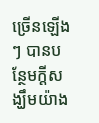ច្រើនឡើង ៗ បានបន្ថែមក្តីសង្ឃឹមយ៉ាង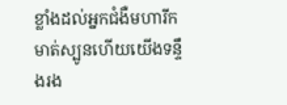ខ្លាំងដល់អ្នកជំងឺមហារីកមាត់ស្បូនហើយយើងទន្ទឹងរង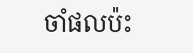ចាំផលប៉ះ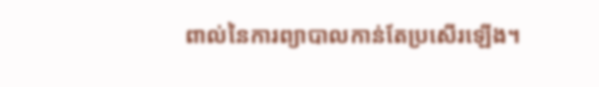ពាល់នៃការព្យាបាលកាន់តែប្រសើរឡើង។